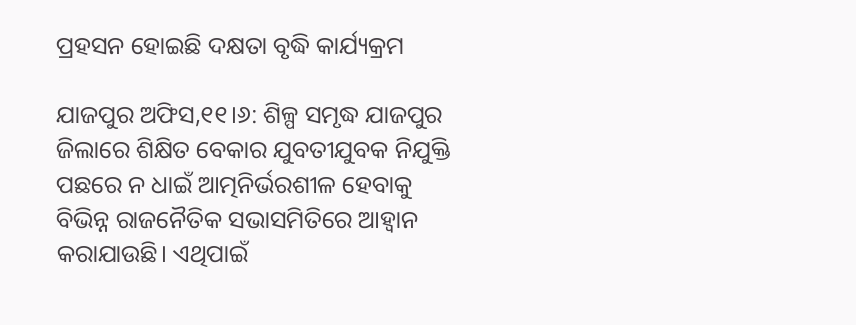ପ୍ରହସନ ହୋଇଛି ଦକ୍ଷତା ବୃଦ୍ଧି କାର୍ଯ୍ୟକ୍ରମ

ଯାଜପୁର ଅଫିସ,୧୧।୬: ଶିଳ୍ପ ସମୃଦ୍ଧ ଯାଜପୁର ଜିଲାରେ ଶିକ୍ଷିତ ବେକାର ଯୁବତୀଯୁବକ ନିଯୁକ୍ତି ପଛରେ ନ ଧାଇଁ ଆତ୍ମନିର୍ଭରଶୀଳ ହେବାକୁ ବିଭିନ୍ନ ରାଜନୈତିକ ସଭାସମିତିରେ ଆହ୍ବାନ କରାଯାଉଛି। ଏଥିପାଇଁ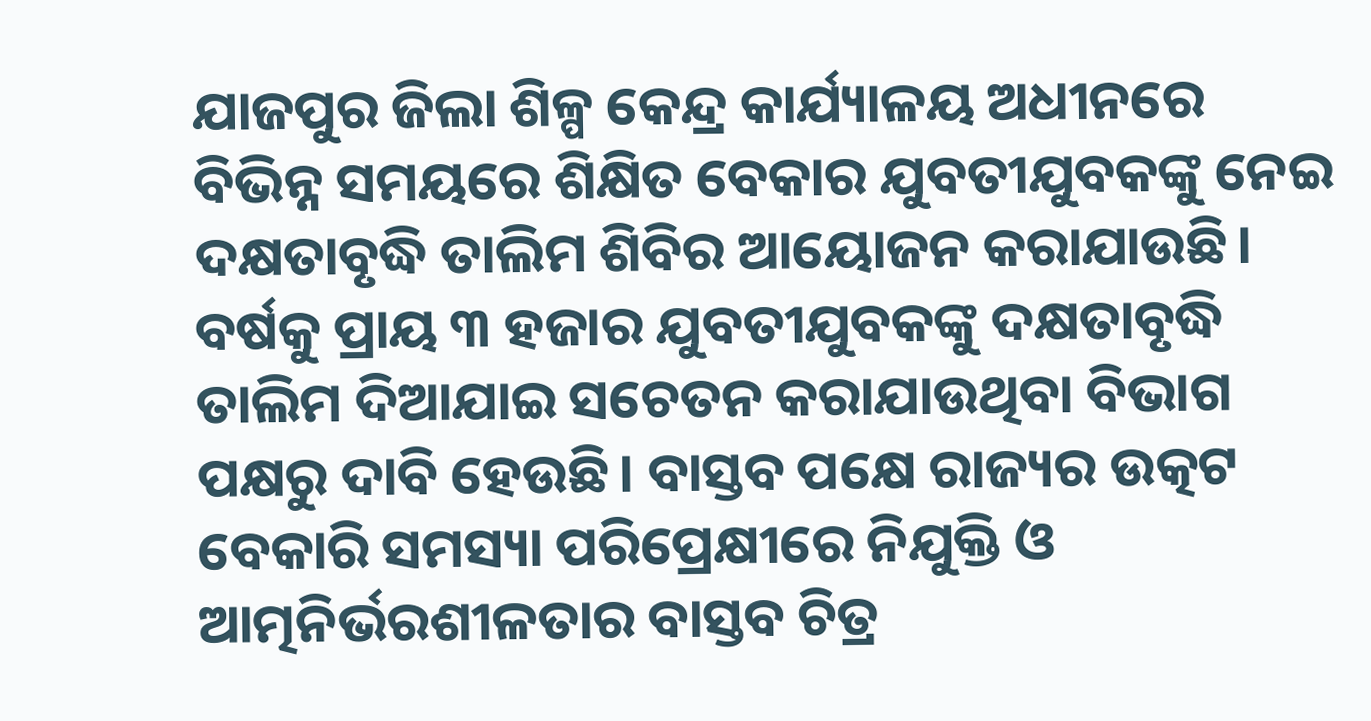ଯାଜପୁର ଜିଲା ଶିଳ୍ପ କେନ୍ଦ୍ର କାର୍ଯ୍ୟାଳୟ ଅଧୀନରେ ବିଭିନ୍ନ ସମୟରେ ଶିକ୍ଷିତ ବେକାର ଯୁବତୀଯୁବକଙ୍କୁ ନେଇ ଦକ୍ଷତାବୃଦ୍ଧି ତାଲିମ ଶିବିର ଆୟୋଜନ କରାଯାଉଛି। ବର୍ଷକୁ ପ୍ରାୟ ୩ ହଜାର ଯୁବତୀଯୁବକଙ୍କୁ ଦକ୍ଷତାବୃଦ୍ଧି ତାଲିମ ଦିଆଯାଇ ସଚେତନ କରାଯାଉଥିବା ବିଭାଗ ପକ୍ଷରୁ ଦାବି ହେଉଛି। ବାସ୍ତବ ପକ୍ଷେ ରାଜ୍ୟର ଉତ୍କଟ ବେକାରି ସମସ୍ୟା ପରିପ୍ରେକ୍ଷୀରେ ନିଯୁକ୍ତି ଓ ଆତ୍ମନିର୍ଭରଶୀଳତାର ବାସ୍ତବ ଚିତ୍ର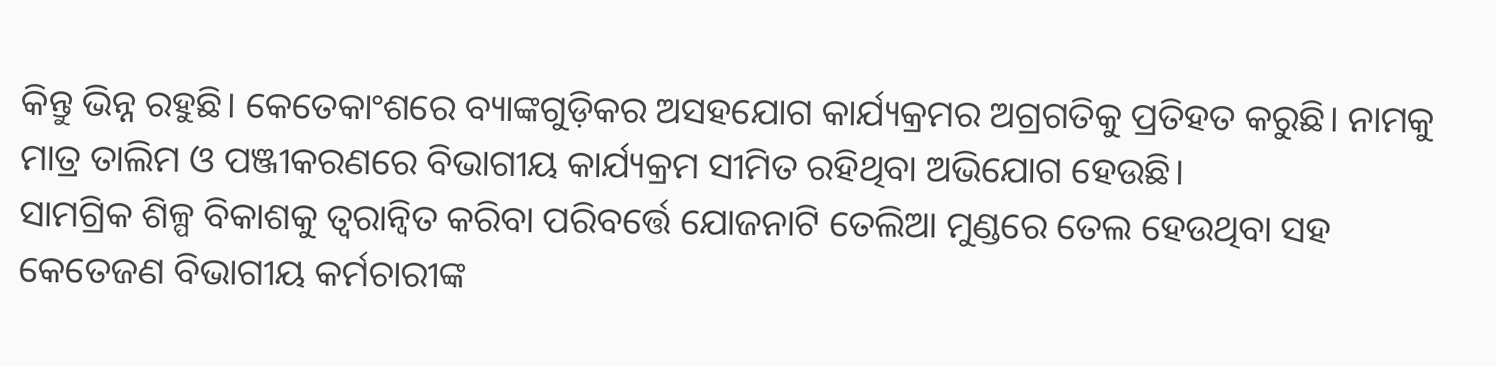କିନ୍ତୁ ଭିନ୍ନ ରହୁଛି। କେତେକାଂଶରେ ବ୍ୟାଙ୍କଗୁଡ଼ିକର ଅସହଯୋଗ କାର୍ଯ୍ୟକ୍ରମର ଅଗ୍ରଗତିକୁ ପ୍ରତିହତ କରୁଛି। ନାମକୁ ମାତ୍ର ତାଲିମ ଓ ପଞ୍ଜୀକରଣରେ ବିଭାଗୀୟ କାର୍ଯ୍ୟକ୍ରମ ସୀମିତ ରହିଥିବା ଅଭିଯୋଗ ହେଉଛି।
ସାମଗ୍ରିକ ଶିଳ୍ପ ବିକାଶକୁ ତ୍ୱରାନ୍ବିତ କରିବା ପରିବର୍ତ୍ତେ ଯୋଜନାଟି ତେଲିଆ ମୁଣ୍ଡରେ ତେଲ ହେଉଥିବା ସହ କେତେଜଣ ବିଭାଗୀୟ କର୍ମଚାରୀଙ୍କ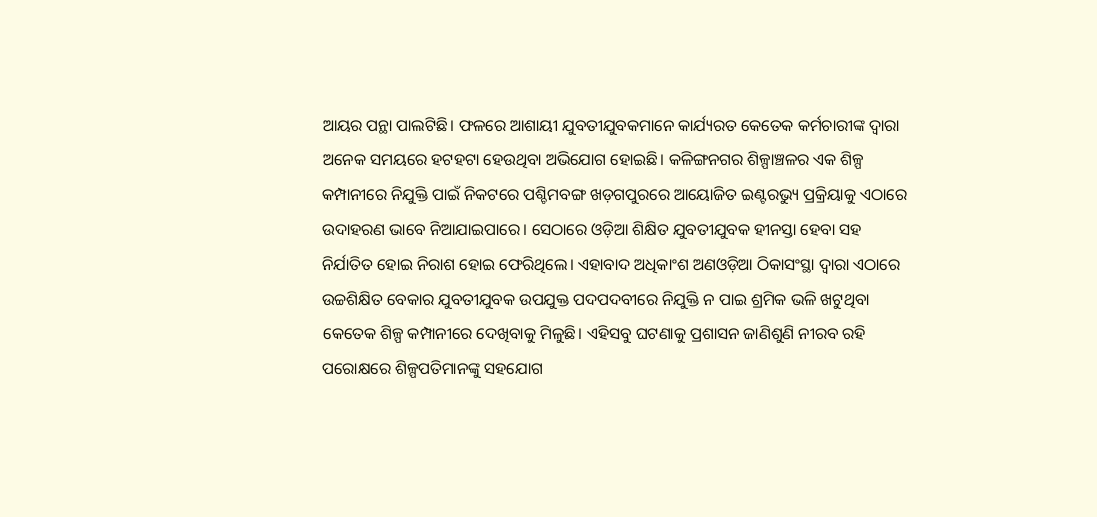ଆୟର ପନ୍ଥା ପାଲଟିଛି। ଫଳରେ ଆଶାୟୀ ଯୁବତୀଯୁବକମାନେ କାର୍ଯ୍ୟରତ କେତେକ କର୍ମଚାରୀଙ୍କ ଦ୍ୱାରା ଅନେକ ସମୟରେ ହଟହଟା ହେଉଥିବା ଅଭିଯୋଗ ହୋଇଛି। କଳିଙ୍ଗନଗର ଶିଳ୍ପାଞ୍ଚଳର ଏକ ଶିଳ୍ପ କମ୍ପାନୀରେ ନିଯୁକ୍ତି ପାଇଁ ନିକଟରେ ପଶ୍ଚିମବଙ୍ଗ ଖଡ଼ଗପୁରରେ ଆୟୋଜିତ ଇଣ୍ଟରଭ୍ୟୁ ପ୍ରକ୍ରିୟାକୁ ଏଠାରେ ଉଦାହରଣ ଭାବେ ନିଆଯାଇପାରେ। ସେଠାରେ ଓଡ଼ିଆ ଶିକ୍ଷିତ ଯୁବତୀଯୁବକ ହୀନସ୍ତା ହେବା ସହ ନିର୍ଯାତିତ ହୋଇ ନିରାଶ ହୋଇ ଫେରିଥିଲେ। ଏହାବାଦ ଅଧିକାଂଶ ଅଣଓଡ଼ିଆ ଠିକାସଂସ୍ଥା ଦ୍ୱାରା ଏଠାରେ ଉଚ୍ଚଶିକ୍ଷିତ ବେକାର ଯୁବତୀଯୁବକ ଉପଯୁକ୍ତ ପଦପଦବୀରେ ନିଯୁକ୍ତି ନ ପାଇ ଶ୍ରମିକ ଭଳି ଖଟୁଥିବା କେତେକ ଶିଳ୍ପ କମ୍ପାନୀରେ ଦେଖିବାକୁ ମିଳୁଛି। ଏହିସବୁ ଘଟଣାକୁ ପ୍ରଶାସନ ଜାଣିଶୁଣି ନୀରବ ରହି ପରୋକ୍ଷରେ ଶିଳ୍ପପତିମାନଙ୍କୁ ସହଯୋଗ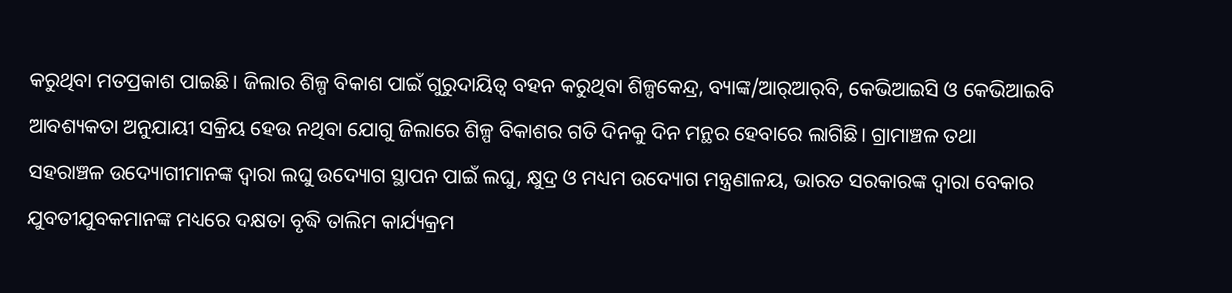କରୁଥିବା ମତପ୍ରକାଶ ପାଇଛି। ଜିଲାର ଶିଳ୍ପ ବିକାଶ ପାଇଁ ଗୁରୁଦାୟିତ୍ୱ ବହନ କରୁଥିବା ଶିଳ୍ପକେନ୍ଦ୍ର, ବ୍ୟାଙ୍କ/ଆର୍‌ଆର୍‌ବି, କେଭିଆଇସି ଓ କେଭିଆଇବି ଆବଶ୍ୟକତା ଅନୁଯାୟୀ ସକ୍ରିୟ ହେଉ ନଥିବା ଯୋଗୁ ଜିଲାରେ ଶିଳ୍ପ ବିକାଶର ଗତି ଦିନକୁ ଦିନ ମନ୍ଥର ହେବାରେ ଲାଗିଛି। ଗ୍ରାମାଞ୍ଚଳ ତଥା ସହରାଞ୍ଚଳ ଉଦ୍ୟୋଗୀମାନଙ୍କ ଦ୍ୱାରା ଲଘୁ ଉଦ୍ୟୋଗ ସ୍ଥାପନ ପାଇଁ ଲଘୁ, କ୍ଷୁଦ୍ର ଓ ମଧ୍ୟମ ଉଦ୍ୟୋଗ ମନ୍ତ୍ରଣାଳୟ, ଭାରତ ସରକାରଙ୍କ ଦ୍ୱାରା ବେକାର ଯୁବତୀଯୁବକମାନଙ୍କ ମଧ୍ୟରେ ଦକ୍ଷତା ବୃଦ୍ଧି ତାଲିମ କାର୍ଯ୍ୟକ୍ରମ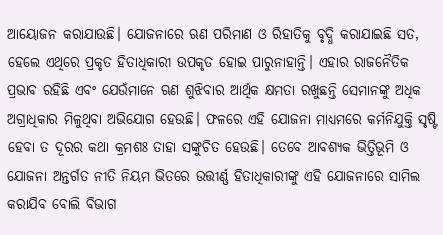ଆୟୋଜନ କରାଯାଉଛି। ଯୋଜନାରେ ଋଣ ପରିମାଣ ଓ ରିହାତିକୁ ବୃଦ୍ଧି କରାଯାଇଛି ସତ, ହେଲେ ଏଥିରେ ପ୍ରକୃତ ହିତାଧିକାରୀ ଉପକୃତ ହୋଇ ପାରୁନାହାନ୍ତି। ଏହାର ରାଜନୈତିକ ପ୍ରଭାବ ରହିଛି ଏବଂ ଯେଉଁମାନେ ଋଣ ଶୁଝିବାର ଆର୍ଥିକ କ୍ଷମତା ରଖୁଛନ୍ତି ସେମାନଙ୍କୁ ଅଧିକ ଅଗ୍ରାଧିକାର ମିଳୁଥିବା ଅଭିଯୋଗ ହେଉଛି। ଫଳରେ ଏହି ଯୋଜନା ମାଧ୍ୟମରେ କର୍ମନିଯୁକ୍ତି ସୃଷ୍ଟି ହେବା ତ ଦୂରର କଥା କ୍ରମଶଃ ତାହା ସଙ୍କୁଚିତ ହେଉଛି। ତେବେ ଆବଶ୍ୟକ ଭିତ୍ତିଭୂମି ଓ ଯୋଜନା ଅନ୍ତର୍ଗତ ନୀତି ନିୟମ ଭିତରେ ଉତ୍ତୀର୍ଣ୍ଣ ହିତାଧିକାରୀଙ୍କୁ ଏହି ଯୋଜନାରେ ସାମିଲ କରାଯିବ ବୋଲି ବିଭାଗ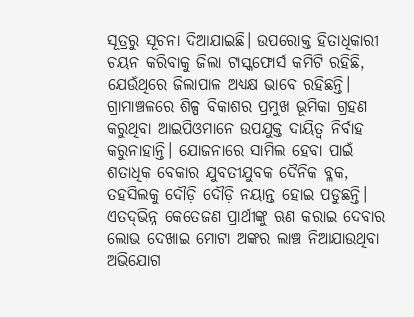ସୂତ୍ରରୁ ସୂଚନା ଦିଆଯାଇଛି। ଉପରୋକ୍ତ ହିତାଧିକାରୀ ଚୟନ କରିବାକୁ ଜିଲା ଟାସ୍କଫୋର୍ସ କମିଟି ରହିଛି, ଯେଉଁଥିରେ ଜିଲାପାଳ ଅଧ୍ୟକ୍ଷ ଭାବେ ରହିଛନ୍ତି। ଗ୍ରାମାଞ୍ଚଳରେ ଶିଳ୍ପ ବିକାଶର ପ୍ରମୁଖ ଭୂମିକା ଗ୍ରହଣ କରୁଥିବା ଆଇପିଓମାନେ ଉପଯୁକ୍ତ ଦାୟିତ୍ୱ ନିର୍ବାହ କରୁନାହାନ୍ତି। ଯୋଜନାରେ ସାମିଲ ହେବା ପାଇଁ ଶତାଧିକ ବେକାର ଯୁବତୀଯୁବକ ଦୈନିକ ବ୍ଳକ, ତହସିଲକୁ ଦୌଡ଼ି ଦୌଡ଼ି ନୟାନ୍ତ ହୋଇ ପଡୁଛନ୍ତି। ଏତଦ୍‌ଭିନ୍ନ କେତେଜଣ ପ୍ରାର୍ଥୀଙ୍କୁ ଋଣ କରାଇ ଦେବାର ଲୋଭ ଦେଖାଇ ମୋଟା ଅଙ୍କର ଲାଞ୍ଚ ନିଆଯାଉଥିବା ଅଭିଯୋଗ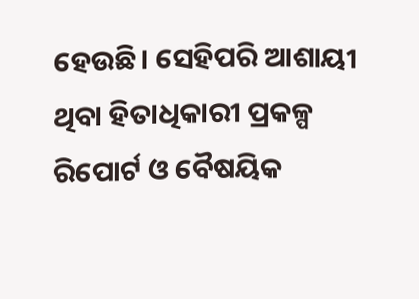ହେଉଛି। ସେହିପରି ଆଶାୟୀ ଥିବା ହିତାଧିକାରୀ ପ୍ରକଳ୍ପ ରିପୋର୍ଟ ଓ ବୈଷୟିକ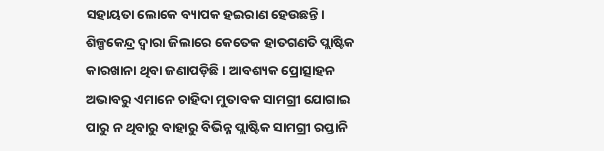ସହାୟତା ଲୋକେ ବ୍ୟାପକ ହଇରାଣ ହେଉଛନ୍ତି। ଶିଳ୍ପକେନ୍ଦ୍ର ଦ୍ୱାରା ଜିଲାରେ କେତେକ ହାତଗଣତି ପ୍ଲାଷ୍ଟିକ କାରଖାନା ଥିବା ଜଣାପଡ଼ିଛି। ଆବଶ୍ୟକ ପ୍ରୋତ୍ସାହନ ଅଭାବରୁ ଏମାନେ ଚାହିଦା ମୁତାବକ ସାମଗ୍ରୀ ଯୋଗାଇ ପାରୁ ନ ଥିବାରୁ ବାହାରୁ ବିଭିନ୍ନ ପ୍ଲାଷ୍ଟିକ ସାମଗ୍ରୀ ରପ୍ତାନି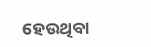ହେଉଥିବା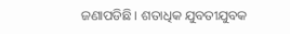ଜଣାପଡିଛି। ଶତାଧିକ ଯୁବତୀଯୁବକ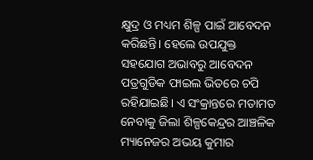କ୍ଷୁଦ୍ର ଓ ମଧ୍ୟମ ଶିଳ୍ପ ପାଇଁ ଆବେଦନ କରିଛନ୍ତି। ହେଲେ ଉପଯୁକ୍ତ ସହଯୋଗ ଅଭାବରୁ ଆବେଦନ ପତ୍ରଗୁଡିକ ଫାଇଲ ଭିତରେ ଚପି ରହିଯାଇଛି। ଏ ସଂକ୍ରାନ୍ତରେ ମତାମତ ନେବାକୁ ଜିଲା ଶିଳ୍ପକେନ୍ଦ୍ରର ଆଞ୍ଚଳିକ ମ୍ୟାନେଜର ଅଭୟ କୁମାର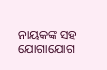ନାୟକଙ୍କ ସହ ଯୋଗାଯୋଗ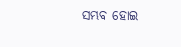ସମ୍ଭବ ହୋଇ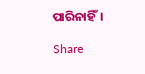ପାରିନାହିଁ।

Share